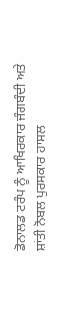ਡੋਨਾਲਡ ਟਰੰਪ ਨੂੰ ਆਖਿਰਕਾਰ ਜੰਗਬੰਦੀ ਅਤੇ ਸ਼ਾਂਤੀ ਨੋਬਲ ਪੁਰਸਕਾਰ ਹਾਸਲ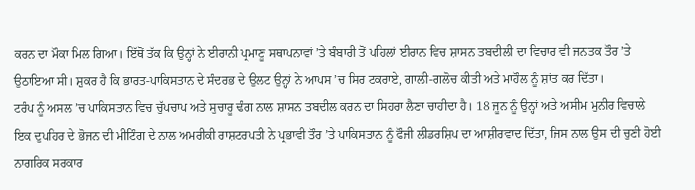ਕਰਨ ਦਾ ਮੌਕਾ ਮਿਲ ਗਿਆ। ਇੱਥੋਂ ਤੱਕ ਕਿ ਉਨ੍ਹਾਂ ਨੇ ਈਰਾਨੀ ਪ੍ਰਮਾਣੂ ਸਥਾਪਨਾਵਾਂ ’ਤੇ ਬੰਬਾਰੀ ਤੋਂ ਪਹਿਲਾਂ ਈਰਾਨ ਵਿਚ ਸ਼ਾਸਨ ਤਬਦੀਲੀ ਦਾ ਵਿਚਾਰ ਵੀ ਜਨਤਕ ਤੌਰ ’ਤੇ ਉਠਾਇਆ ਸੀ। ਸ਼ੁਕਰ ਹੈ ਕਿ ਭਾਰਤ-ਪਾਕਿਸਤਾਨ ਦੇ ਸੰਦਰਭ ਦੇ ਉਲਟ ਉਨ੍ਹਾਂ ਨੇ ਆਪਸ ’ਚ ਸਿਰ ਟਕਰਾਏ, ਗਾਲੀ-ਗਲੋਚ ਕੀਤੀ ਅਤੇ ਮਾਹੌਲ ਨੂੰ ਸ਼ਾਂਤ ਕਰ ਦਿੱਤਾ।
ਟਰੰਪ ਨੂੰ ਅਸਲ ’ਚ ਪਾਕਿਸਤਾਨ ਵਿਚ ਚੁੱਪਚਾਪ ਅਤੇ ਸੁਚਾਰੂ ਢੰਗ ਨਾਲ ਸ਼ਾਸਨ ਤਬਦੀਲ ਕਰਨ ਦਾ ਸਿਹਰਾ ਲੈਣਾ ਚਾਹੀਦਾ ਹੈ। 18 ਜੂਨ ਨੂੰ ਉਨ੍ਹਾਂ ਅਤੇ ਅਸੀਮ ਮੁਨੀਰ ਵਿਚਾਲੇ ਇਕ ਦੁਪਹਿਰ ਦੇ ਭੋਜਨ ਦੀ ਮੀਟਿੰਗ ਦੇ ਨਾਲ ਅਮਰੀਕੀ ਰਾਸ਼ਟਰਪਤੀ ਨੇ ਪ੍ਰਭਾਵੀ ਤੌਰ ’ਤੇ ਪਾਕਿਸਤਾਨ ਨੂੰ ਫੌਜੀ ਲੀਡਰਸ਼ਿਪ ਦਾ ਆਸ਼ੀਰਵਾਦ ਦਿੱਤਾ, ਜਿਸ ਨਾਲ ਉਸ ਦੀ ਚੁਣੀ ਹੋਈ ਨਾਗਰਿਕ ਸਰਕਾਰ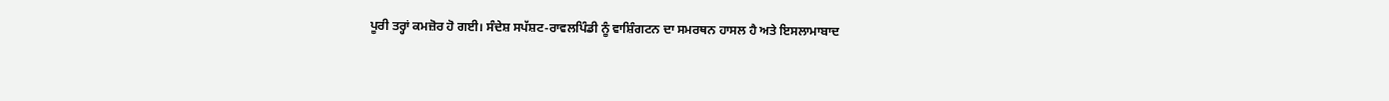ਪੂਰੀ ਤਰ੍ਹਾਂ ਕਮਜ਼ੋਰ ਹੋ ਗਈ। ਸੰਦੇਸ਼ ਸਪੱਸ਼ਟ-ਰਾਵਲਪਿੰਡੀ ਨੂੰ ਵਾਸ਼ਿੰਗਟਨ ਦਾ ਸਮਰਥਨ ਹਾਸਲ ਹੈ ਅਤੇ ਇਸਲਾਮਾਬਾਦ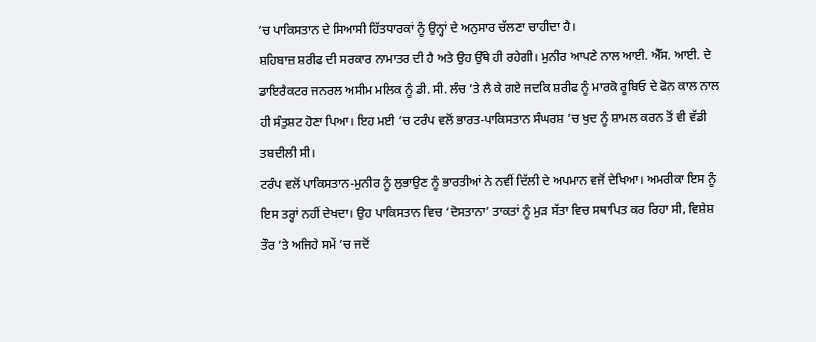’ਚ ਪਾਕਿਸਤਾਨ ਦੇ ਸਿਆਸੀ ਹਿੱਤਧਾਰਕਾਂ ਨੂੰ ਉਨ੍ਹਾਂ ਦੇ ਅਨੁਸਾਰ ਚੱਲਣਾ ਚਾਹੀਦਾ ਹੈ।
ਸ਼ਹਿਬਾਜ਼ ਸ਼ਰੀਫ ਦੀ ਸਰਕਾਰ ਨਾਮਾਤਰ ਦੀ ਹੈ ਅਤੇ ਉਹ ਉੱਥੇ ਹੀ ਰਹੇਗੀ। ਮੁਨੀਰ ਆਪਣੇ ਨਾਲ ਆਈ. ਐੱਸ. ਆਈ. ਦੇ ਡਾਇਰੈਕਟਰ ਜਨਰਲ ਅਸੀਮ ਮਲਿਕ ਨੂੰ ਡੀ. ਸੀ. ਲੰਚ ’ਤੇ ਲੈ ਕੇ ਗਏ ਜਦਕਿ ਸ਼ਰੀਫ ਨੂੰ ਮਾਰਕੋ ਰੂਬਿਓ ਦੇ ਫੋਨ ਕਾਲ ਨਾਲ ਹੀ ਸੰਤੁਸ਼ਟ ਹੋਣਾ ਪਿਆ। ਇਹ ਮਈ ’ਚ ਟਰੰਪ ਵਲੋਂ ਭਾਰਤ-ਪਾਕਿਸਤਾਨ ਸੰਘਰਸ਼ ’ਚ ਖੁਦ ਨੂੰ ਸ਼ਾਮਲ ਕਰਨ ਤੋਂ ਵੀ ਵੱਡੀ ਤਬਦੀਲੀ ਸੀ।
ਟਰੰਪ ਵਲੋਂ ਪਾਕਿਸਤਾਨ-ਮੁਨੀਰ ਨੂੰ ਲੁਭਾਉਣ ਨੂੰ ਭਾਰਤੀਆਂ ਨੇ ਨਵੀਂ ਦਿੱਲੀ ਦੇ ਅਪਮਾਨ ਵਜੋਂ ਦੇਖਿਆ। ਅਮਰੀਕਾ ਇਸ ਨੂੰ ਇਸ ਤਰ੍ਹਾਂ ਨਹੀਂ ਦੇਖਦਾ। ਉਹ ਪਾਕਿਸਤਾਨ ਵਿਚ ‘ਦੋਸਤਾਨਾ’ ਤਾਕਤਾਂ ਨੂੰ ਮੁੜ ਸੱਤਾ ਵਿਚ ਸਥਾਪਿਤ ਕਰ ਰਿਹਾ ਸੀ, ਵਿਸ਼ੇਸ਼ ਤੌਰ ’ਤੇ ਅਜਿਹੇ ਸਮੇਂ ’ਚ ਜਦੋਂ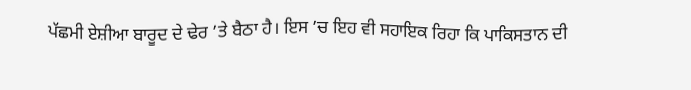ਪੱਛਮੀ ਏਸ਼ੀਆ ਬਾਰੂਦ ਦੇ ਢੇਰ ’ਤੇ ਬੈਠਾ ਹੈ। ਇਸ ’ਚ ਇਹ ਵੀ ਸਹਾਇਕ ਰਿਹਾ ਕਿ ਪਾਕਿਸਤਾਨ ਦੀ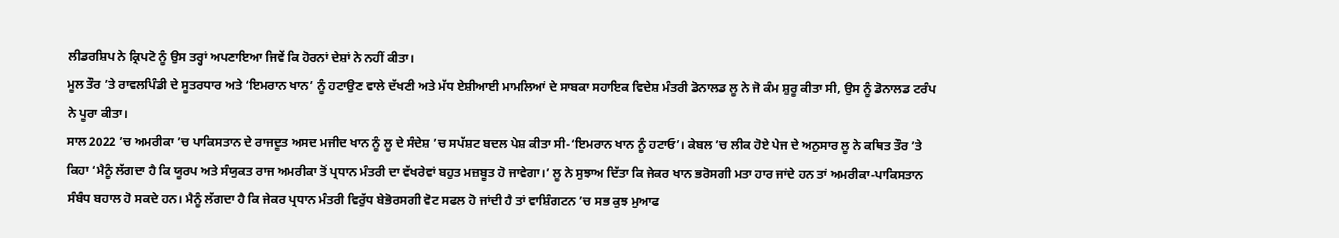ਲੀਡਰਸ਼ਿਪ ਨੇ ਕ੍ਰਿਪਟੋ ਨੂੰ ਉਸ ਤਰ੍ਹਾਂ ਅਪਣਾਇਆ ਜਿਵੇਂ ਕਿ ਹੋਰਨਾਂ ਦੇਸ਼ਾਂ ਨੇ ਨਹੀਂ ਕੀਤਾ।
ਮੂਲ ਤੌਰ ’ਤੇ ਰਾਵਲਪਿੰਡੀ ਦੇ ਸੂਤਰਧਾਰ ਅਤੇ ‘ਇਮਰਾਨ ਖਾਨ’ ਨੂੰ ਹਟਾਉਣ ਵਾਲੇ ਦੱਖਣੀ ਅਤੇ ਮੱਧ ਏਸ਼ੀਆਈ ਮਾਮਲਿਆਂ ਦੇ ਸਾਬਕਾ ਸਹਾਇਕ ਵਿਦੇਸ਼ ਮੰਤਰੀ ਡੋਨਾਲਡ ਲੂ ਨੇ ਜੋ ਕੰਮ ਸ਼ੁਰੂ ਕੀਤਾ ਸੀ, ਉਸ ਨੂੰ ਡੋਨਾਲਡ ਟਰੰਪ ਨੇ ਪੂਰਾ ਕੀਤਾ।
ਸਾਲ 2022 ’ਚ ਅਮਰੀਕਾ ’ਚ ਪਾਕਿਸਤਾਨ ਦੇ ਰਾਜਦੂਤ ਅਸਦ ਮਜੀਦ ਖਾਨ ਨੂੰ ਲੂ ਦੇ ਸੰਦੇਸ਼ ’ਚ ਸਪੱਸ਼ਟ ਬਦਲ ਪੇਸ਼ ਕੀਤਾ ਸੀ-‘ਇਮਰਾਨ ਖਾਨ ਨੂੰ ਹਟਾਓ’। ਕੇਬਲ ’ਚ ਲੀਕ ਹੋਏ ਪੇਜ ਦੇ ਅਨੁਸਾਰ ਲੂ ਨੇ ਕਥਿਤ ਤੌਰ ’ਤੇ ਕਿਹਾ ‘ਮੈਨੂੰ ਲੱਗਦਾ ਹੈ ਕਿ ਯੂਰਪ ਅਤੇ ਸੰਯੁਕਤ ਰਾਜ ਅਮਰੀਕਾ ਤੋਂ ਪ੍ਰਧਾਨ ਮੰਤਰੀ ਦਾ ਵੱਖਰੇਵਾਂ ਬਹੁਤ ਮਜ਼ਬੂਤ ਹੋ ਜਾਵੇਗਾ।’ ਲੂ ਨੇ ਸੁਝਾਅ ਦਿੱਤਾ ਕਿ ਜੇਕਰ ਖਾਨ ਭਰੋਸਗੀ ਮਤਾ ਹਾਰ ਜਾਂਦੇ ਹਨ ਤਾਂ ਅਮਰੀਕਾ-ਪਾਕਿਸਤਾਨ ਸੰਬੰਧ ਬਹਾਲ ਹੋ ਸਕਦੇ ਹਨ। ਮੈਨੂੰ ਲੱਗਦਾ ਹੈ ਕਿ ਜੇਕਰ ਪ੍ਰਧਾਨ ਮੰਤਰੀ ਵਿਰੁੱਧ ਬੇਭੋਰਸਗੀ ਵੋਟ ਸਫਲ ਹੋ ਜਾਂਦੀ ਹੈ ਤਾਂ ਵਾਸ਼ਿੰਗਟਨ ’ਚ ਸਭ ਕੁਝ ਮੁਆਫ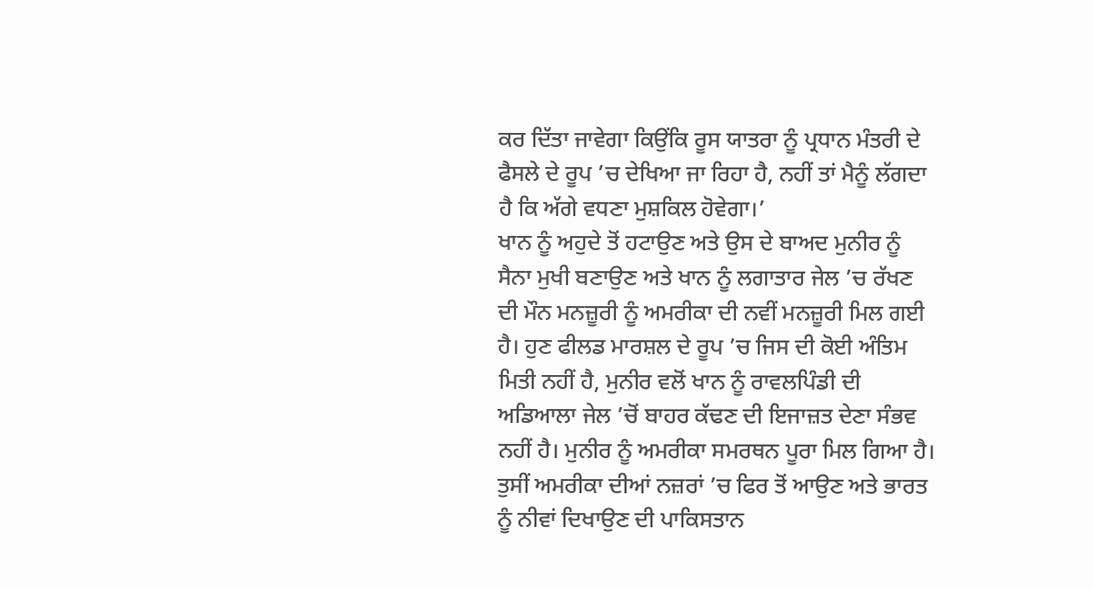ਕਰ ਦਿੱਤਾ ਜਾਵੇਗਾ ਕਿਉਂਕਿ ਰੂਸ ਯਾਤਰਾ ਨੂੰ ਪ੍ਰਧਾਨ ਮੰਤਰੀ ਦੇ ਫੈਸਲੇ ਦੇ ਰੂਪ ’ਚ ਦੇਖਿਆ ਜਾ ਰਿਹਾ ਹੈ, ਨਹੀਂ ਤਾਂ ਮੈਨੂੰ ਲੱਗਦਾ ਹੈ ਕਿ ਅੱਗੇ ਵਧਣਾ ਮੁਸ਼ਕਿਲ ਹੋਵੇਗਾ।’
ਖਾਨ ਨੂੰ ਅਹੁਦੇ ਤੋਂ ਹਟਾਉਣ ਅਤੇ ਉਸ ਦੇ ਬਾਅਦ ਮੁਨੀਰ ਨੂੰ ਸੈਨਾ ਮੁਖੀ ਬਣਾਉਣ ਅਤੇ ਖਾਨ ਨੂੰ ਲਗਾਤਾਰ ਜੇਲ ’ਚ ਰੱਖਣ ਦੀ ਮੌਨ ਮਨਜ਼ੂਰੀ ਨੂੰ ਅਮਰੀਕਾ ਦੀ ਨਵੀਂ ਮਨਜ਼ੂਰੀ ਮਿਲ ਗਈ ਹੈ। ਹੁਣ ਫੀਲਡ ਮਾਰਸ਼ਲ ਦੇ ਰੂਪ ’ਚ ਜਿਸ ਦੀ ਕੋਈ ਅੰਤਿਮ ਮਿਤੀ ਨਹੀਂ ਹੈ, ਮੁਨੀਰ ਵਲੋਂ ਖਾਨ ਨੂੰ ਰਾਵਲਪਿੰਡੀ ਦੀ ਅਡਿਆਲਾ ਜੇਲ ’ਚੋਂ ਬਾਹਰ ਕੱਢਣ ਦੀ ਇਜਾਜ਼ਤ ਦੇਣਾ ਸੰਭਵ ਨਹੀਂ ਹੈ। ਮੁਨੀਰ ਨੂੰ ਅਮਰੀਕਾ ਸਮਰਥਨ ਪੂਰਾ ਮਿਲ ਗਿਆ ਹੈ।
ਤੁਸੀਂ ਅਮਰੀਕਾ ਦੀਆਂ ਨਜ਼ਰਾਂ ’ਚ ਫਿਰ ਤੋਂ ਆਉਣ ਅਤੇ ਭਾਰਤ ਨੂੰ ਨੀਵਾਂ ਦਿਖਾਉਣ ਦੀ ਪਾਕਿਸਤਾਨ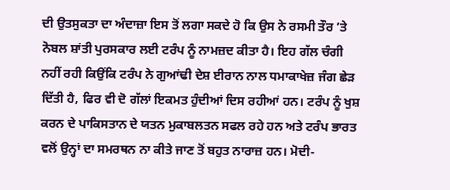ਦੀ ਉਤਸੁਕਤਾ ਦਾ ਅੰਦਾਜ਼ਾ ਇਸ ਤੋਂ ਲਗਾ ਸਕਦੇ ਹੋ ਕਿ ਉਸ ਨੇ ਰਸਮੀ ਤੌਰ ’ਤੇ ਨੋਬਲ ਸ਼ਾਂਤੀ ਪੁਰਸਕਾਰ ਲਈ ਟਰੰਪ ਨੂੰ ਨਾਮਜ਼ਦ ਕੀਤਾ ਹੈ। ਇਹ ਗੱਲ ਚੰਗੀ ਨਹੀਂ ਰਹੀ ਕਿਉਂਕਿ ਟਰੰਪ ਨੇ ਗੁਆਂਢੀ ਦੇਸ਼ ਈਰਾਨ ਨਾਲ ਧਮਾਕਾਖੇਜ਼ ਜੰਗ ਛੇੜ ਦਿੱਤੀ ਹੈ, ਫਿਰ ਵੀ ਦੋ ਗੱਲਾਂ ਇਕਮਤ ਹੁੰਦੀਆਂ ਦਿਸ ਰਹੀਆਂ ਹਨ। ਟਰੰਪ ਨੂੰ ਖੁਸ਼ ਕਰਨ ਦੇ ਪਾਕਿਸਤਾਨ ਦੇ ਯਤਨ ਮੁਕਾਬਲਤਨ ਸਫਲ ਰਹੇ ਹਨ ਅਤੇ ਟਰੰਪ ਭਾਰਤ ਵਲੋਂ ਉਨ੍ਹਾਂ ਦਾ ਸਮਰਥਨ ਨਾ ਕੀਤੇ ਜਾਣ ਤੋਂ ਬਹੁਤ ਨਾਰਾਜ਼ ਹਨ। ਮੋਦੀ-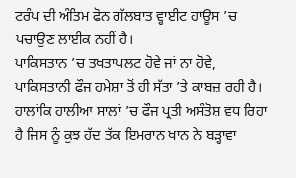ਟਰੰਪ ਦੀ ਅੰਤਿਮ ਫੋਨ ਗੱਲਬਾਤ ਵ੍ਹਾਈਟ ਹਾਊਸ ’ਚ ਪਚਾਉਣ ਲਾਈਕ ਨਹੀਂ ਹੈ।
ਪਾਕਿਸਤਾਨ ’ਚ ਤਖਤਾਪਲਟ ਹੋਵੇ ਜਾਂ ਨਾ ਹੋਵੇ, ਪਾਕਿਸਤਾਨੀ ਫੌਜ ਹਮੇਸ਼ਾ ਤੋਂ ਹੀ ਸੱਤਾ ’ਤੇ ਕਾਬਜ਼ ਰਹੀ ਹੈ। ਹਾਲਾਂਕਿ ਹਾਲੀਆ ਸਾਲਾਂ ’ਚ ਫੌਜ ਪ੍ਰਤੀ ਅਸੰਤੋਸ਼ ਵਧ ਰਿਹਾ ਹੈ ਜਿਸ ਨੂੰ ਕੁਝ ਹੱਦ ਤੱਕ ਇਮਰਾਨ ਖਾਨ ਨੇ ਬੜ੍ਹਾਵਾ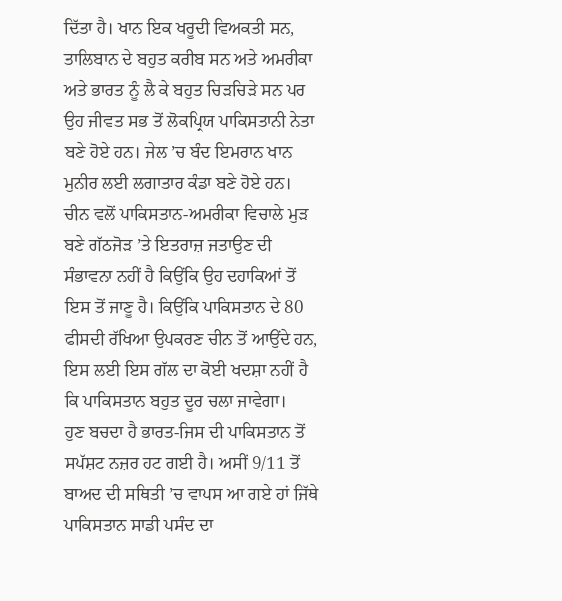ਦਿੱਤਾ ਹੈ। ਖਾਨ ਇਕ ਖਰੂਦੀ ਵਿਅਕਤੀ ਸਨ, ਤਾਲਿਬਾਨ ਦੇ ਬਹੁਤ ਕਰੀਬ ਸਨ ਅਤੇ ਅਮਰੀਕਾ ਅਤੇ ਭਾਰਤ ਨੂੰ ਲੈ ਕੇ ਬਹੁਤ ਚਿੜਚਿੜੇ ਸਨ ਪਰ ਉਹ ਜੀਵਤ ਸਭ ਤੋਂ ਲੋਕਪ੍ਰਿਯ ਪਾਕਿਸਤਾਨੀ ਨੇਤਾ ਬਣੇ ਹੋਏ ਹਨ। ਜੇਲ ’ਚ ਬੰਦ ਇਮਰਾਨ ਖਾਨ ਮੁਨੀਰ ਲਈ ਲਗਾਤਾਰ ਕੰਡਾ ਬਣੇ ਹੋਏ ਹਨ।
ਚੀਨ ਵਲੋਂ ਪਾਕਿਸਤਾਨ-ਅਮਰੀਕਾ ਵਿਚਾਲੇ ਮੁੜ ਬਣੇ ਗੱਠਜੋੜ ’ਤੇ ਇਤਰਾਜ਼ ਜਤਾਉਣ ਦੀ ਸੰਭਾਵਨਾ ਨਹੀਂ ਹੈ ਕਿਉਂਕਿ ਉਹ ਦਹਾਕਿਆਂ ਤੋਂ ਇਸ ਤੋਂ ਜਾਣੂ ਹੈ। ਕਿਉਂਕਿ ਪਾਕਿਸਤਾਨ ਦੇ 80 ਫੀਸਦੀ ਰੱਖਿਆ ਉਪਕਰਣ ਚੀਨ ਤੋਂ ਆਉਂਦੇ ਹਨ, ਇਸ ਲਈ ਇਸ ਗੱਲ ਦਾ ਕੋਈ ਖਦਸ਼ਾ ਨਹੀਂ ਹੈ ਕਿ ਪਾਕਿਸਤਾਨ ਬਹੁਤ ਦੂਰ ਚਲਾ ਜਾਵੇਗਾ।
ਹੁਣ ਬਚਦਾ ਹੈ ਭਾਰਤ-ਜਿਸ ਦੀ ਪਾਕਿਸਤਾਨ ਤੋਂ ਸਪੱਸ਼ਟ ਨਜ਼ਰ ਹਟ ਗਈ ਹੈ। ਅਸੀਂ 9/11 ਤੋਂ ਬਾਅਦ ਦੀ ਸਥਿਤੀ ’ਚ ਵਾਪਸ ਆ ਗਏ ਹਾਂ ਜਿੱਥੇ ਪਾਕਿਸਤਾਨ ਸਾਡੀ ਪਸੰਦ ਦਾ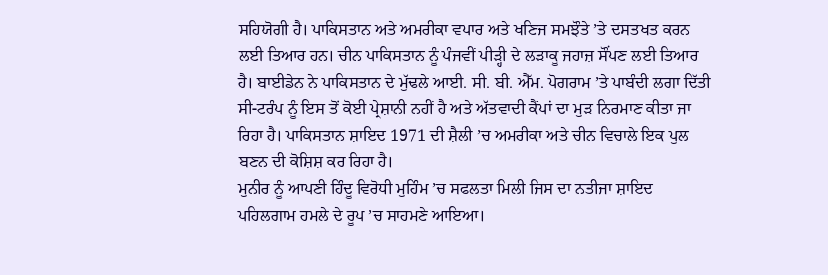ਸਹਿਯੋਗੀ ਹੈ। ਪਾਕਿਸਤਾਨ ਅਤੇ ਅਮਰੀਕਾ ਵਪਾਰ ਅਤੇ ਖਣਿਜ ਸਮਝੌਤੇ ’ਤੇ ਦਸਤਖਤ ਕਰਨ ਲਈ ਤਿਆਰ ਹਨ। ਚੀਨ ਪਾਕਿਸਤਾਨ ਨੂੰ ਪੰਜਵੀਂ ਪੀੜ੍ਹੀ ਦੇ ਲੜਾਕੂ ਜਹਾਜ਼ ਸੌਂਪਣ ਲਈ ਤਿਆਰ ਹੈ। ਬਾਈਡੇਨ ਨੇ ਪਾਕਿਸਤਾਨ ਦੇ ਮੁੱਢਲੇ ਆਈ. ਸੀ. ਬੀ. ਐੱਮ. ਪੋਗਰਾਮ ’ਤੇ ਪਾਬੰਦੀ ਲਗਾ ਦਿੱਤੀ ਸੀ-ਟਰੰਪ ਨੂੰ ਇਸ ਤੋਂ ਕੋਈ ਪ੍ਰੇਸ਼ਾਨੀ ਨਹੀਂ ਹੈ ਅਤੇ ਅੱਤਵਾਦੀ ਕੈਂਪਾਂ ਦਾ ਮੁੜ ਨਿਰਮਾਣ ਕੀਤਾ ਜਾ ਰਿਹਾ ਹੈ। ਪਾਕਿਸਤਾਨ ਸ਼ਾਇਦ 1971 ਦੀ ਸ਼ੈਲੀ ’ਚ ਅਮਰੀਕਾ ਅਤੇ ਚੀਨ ਵਿਚਾਲੇ ਇਕ ਪੁਲ ਬਣਨ ਦੀ ਕੋਸ਼ਿਸ਼ ਕਰ ਰਿਹਾ ਹੈ।
ਮੁਨੀਰ ਨੂੰ ਆਪਣੀ ਹਿੰਦੂ ਵਿਰੋਧੀ ਮੁਹਿੰਮ ’ਚ ਸਫਲਤਾ ਮਿਲੀ ਜਿਸ ਦਾ ਨਤੀਜਾ ਸ਼ਾਇਦ ਪਹਿਲਗਾਮ ਹਮਲੇ ਦੇ ਰੂਪ ’ਚ ਸਾਹਮਣੇ ਆਇਆ।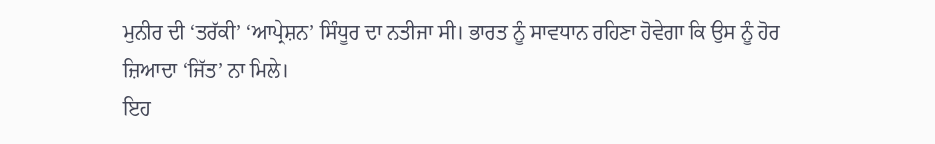ਮੁਨੀਰ ਦੀ ‘ਤਰੱਕੀ’ ‘ਆਪ੍ਰੇਸ਼ਨ’ ਸਿੰਧੂਰ ਦਾ ਨਤੀਜਾ ਸੀ। ਭਾਰਤ ਨੂੰ ਸਾਵਧਾਨ ਰਹਿਣਾ ਹੋਵੇਗਾ ਕਿ ਉਸ ਨੂੰ ਹੋਰ ਜ਼ਿਆਦਾ ‘ਜਿੱਤ’ ਨਾ ਮਿਲੇ।
ਇਹ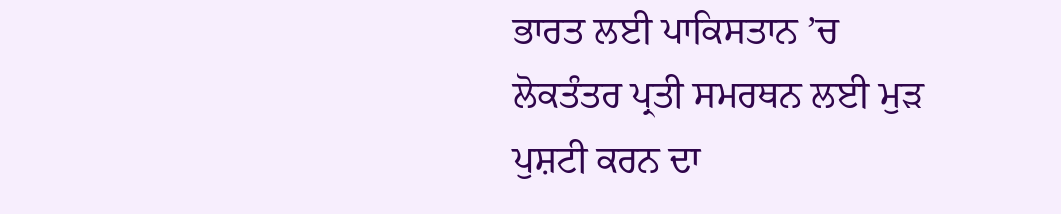ਭਾਰਤ ਲਈ ਪਾਕਿਸਤਾਨ ’ਚ ਲੋਕਤੰਤਰ ਪ੍ਰਤੀ ਸਮਰਥਨ ਲਈ ਮੁੜ ਪੁਸ਼ਟੀ ਕਰਨ ਦਾ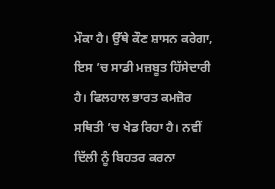ਮੌਕਾ ਹੈ। ਉੱਥੇ ਕੌਣ ਸ਼ਾਸਨ ਕਰੇਗਾ, ਇਸ ’ਚ ਸਾਡੀ ਮਜ਼ਬੂਤ ਹਿੱਸੇਦਾਰੀ ਹੈ। ਫਿਲਹਾਲ ਭਾਰਤ ਕਮਜ਼ੋਰ ਸਥਿਤੀ ’ਚ ਖੇਡ ਰਿਹਾ ਹੈ। ਨਵੀਂ ਦਿੱਲੀ ਨੂੰ ਬਿਹਤਰ ਕਰਨਾ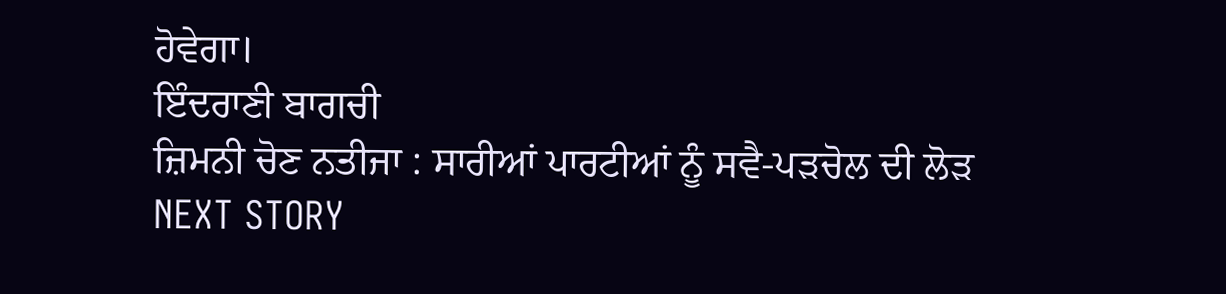ਹੋਵੇਗਾ।
ਇੰਦਰਾਣੀ ਬਾਗਚੀ
ਜ਼ਿਮਨੀ ਚੋਣ ਨਤੀਜਾ : ਸਾਰੀਆਂ ਪਾਰਟੀਆਂ ਨੂੰ ਸਵੈ-ਪੜਚੋਲ ਦੀ ਲੋੜ
NEXT STORY